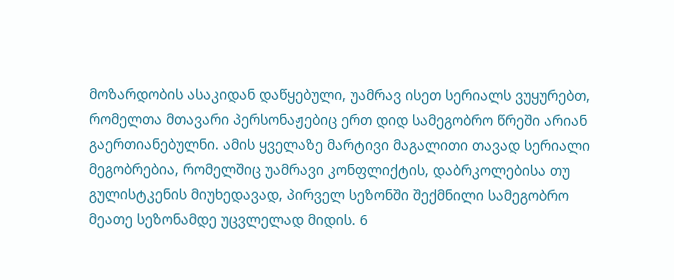მოზარდობის ასაკიდან დაწყებული, უამრავ ისეთ სერიალს ვუყურებთ, რომელთა მთავარი პერსონაჟებიც ერთ დიდ სამეგობრო წრეში არიან გაერთიანებულნი. ამის ყველაზე მარტივი მაგალითი თავად სერიალი მეგობრებია, რომელშიც უამრავი კონფლიქტის, დაბრკოლებისა თუ გულისტკენის მიუხედავად, პირველ სეზონში შექმნილი სამეგობრო მეათე სეზონამდე უცვლელად მიდის. 6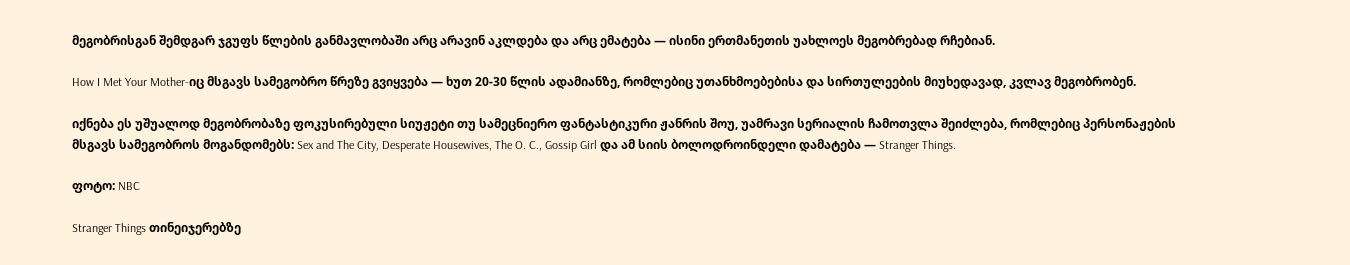მეგობრისგან შემდგარ ჯგუფს წლების განმავლობაში არც არავინ აკლდება და არც ემატება — ისინი ერთმანეთის უახლოეს მეგობრებად რჩებიან.

How I Met Your Mother-იც მსგავს სამეგობრო წრეზე გვიყვება — ხუთ 20-30 წლის ადამიანზე, რომლებიც უთანხმოებებისა და სირთულეების მიუხედავად, კვლავ მეგობრობენ.

იქნება ეს უშუალოდ მეგობრობაზე ფოკუსირებული სიუჟეტი თუ სამეცნიერო ფანტასტიკური ჟანრის შოუ, უამრავი სერიალის ჩამოთვლა შეიძლება, რომლებიც პერსონაჟების მსგავს სამეგობროს მოგანდომებს: Sex and The City, Desperate Housewives, The O. C., Gossip Girl და ამ სიის ბოლოდროინდელი დამატება — Stranger Things.

ფოტო: NBC

Stranger Things თინეიჯერებზე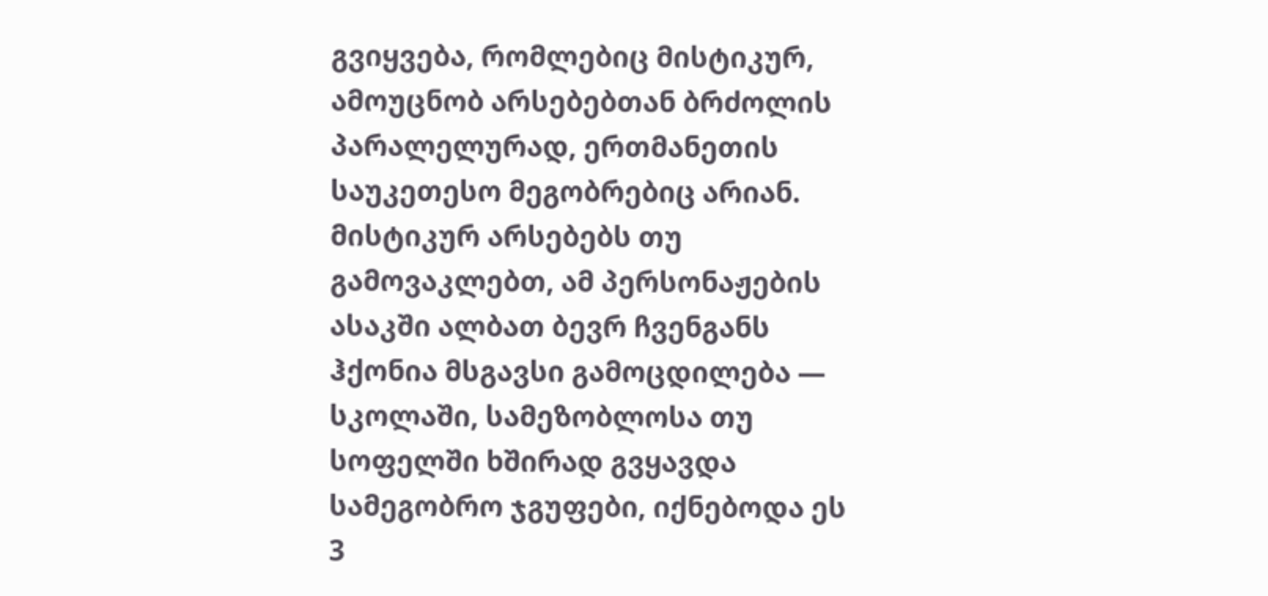გვიყვება, რომლებიც მისტიკურ, ამოუცნობ არსებებთან ბრძოლის პარალელურად, ერთმანეთის საუკეთესო მეგობრებიც არიან. მისტიკურ არსებებს თუ გამოვაკლებთ, ამ პერსონაჟების ასაკში ალბათ ბევრ ჩვენგანს ჰქონია მსგავსი გამოცდილება — სკოლაში, სამეზობლოსა თუ სოფელში ხშირად გვყავდა სამეგობრო ჯგუფები, იქნებოდა ეს 3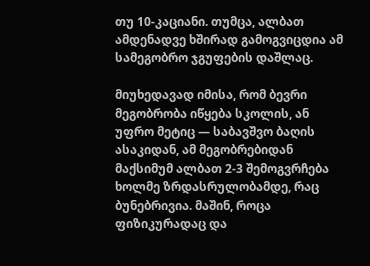თუ 10-კაციანი. თუმცა, ალბათ ამდენადვე ხშირად გამოგვიცდია ამ სამეგობრო ჯგუფების დაშლაც.

მიუხედავად იმისა, რომ ბევრი მეგობრობა იწყება სკოლის, ან უფრო მეტიც — საბავშვო ბაღის ასაკიდან, ამ მეგობრებიდან მაქსიმუმ ალბათ 2-3 შემოგვრჩება ხოლმე ზრდასრულობამდე, რაც ბუნებრივია. მაშინ, როცა ფიზიკურადაც და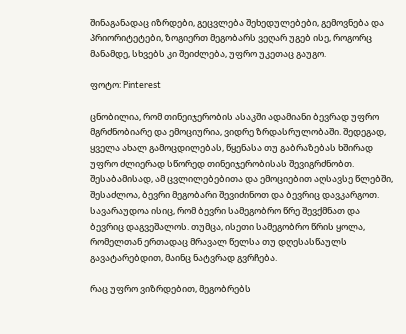შინაგანადაც იზრდები, გეცვლება შეხედულებები, გემოვნება და პრიორიტეტები, ზოგიერთ მეგობარს ვეღარ უგებ ისე, როგორც მანამდე, სხვებს კი შეიძლება, უფრო უკეთაც გაუგო.

ფოტო: Pinterest

ცნობილია, რომ თინეიჯერობის ასაკში ადამიანი ბევრად უფრო მგრძნობიარე და ემოციურია, ვიდრე ზრდასრულობაში. შედეგად, ყველა ახალ გამოცდილებას, წყენასა თუ გაბრაზებას ხშირად უფრო ძლიერად სწორედ თინეიჯერობისას შევიგრძნობთ. შესაბამისად, ამ ცვლილებებითა და ემოციებით აღსავსე წლებში, შესაძლოა, ბევრი მეგობარი შევიძინოთ და ბევრიც დავკარგოთ. სავარაუდოა ისიც, რომ ბევრი სამეგობრო წრე შევქმნათ და ბევრიც დაგვეშალოს. თუმცა, ისეთი სამეგობრო წრის ყოლა, რომელთან ერთადაც მრავალ წელსა თუ დღესასწაულს გავატარებდით, მაინც ნატვრად გვრჩება.

რაც უფრო ვიზრდებით, მეგობრებს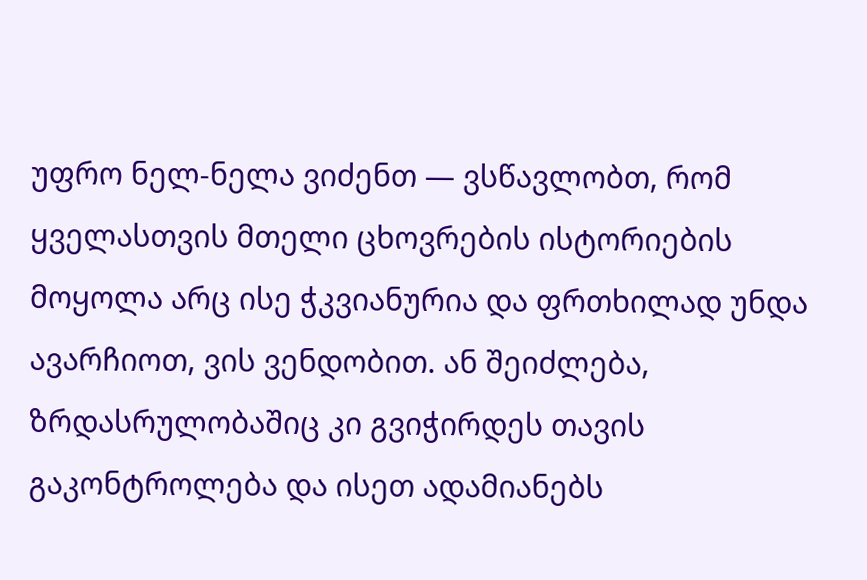უფრო ნელ-ნელა ვიძენთ — ვსწავლობთ, რომ ყველასთვის მთელი ცხოვრების ისტორიების მოყოლა არც ისე ჭკვიანურია და ფრთხილად უნდა ავარჩიოთ, ვის ვენდობით. ან შეიძლება, ზრდასრულობაშიც კი გვიჭირდეს თავის გაკონტროლება და ისეთ ადამიანებს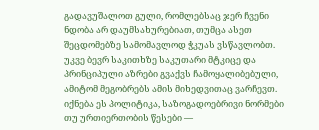გადავუშალოთ გული, რომლებსაც ჯერ ჩვენი ნდობა არ დაუმსახურებიათ, თუმცა ასეთ შეცდომებზე სამომავლოდ ჭკუას ვსწავლობთ. უკვე ბევრ საკითხზე საკუთარი მტკიცე და პრინციპული აზრები გვაქვს ჩამოყალიბებული, ამიტომ მეგობრებს ამის მიხედვითაც ვარჩევთ. იქნება ეს პოლიტიკა, საზოგადოებრივი ნორმები თუ ურთიერთობის წესები —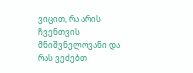ვიცით, რა არის ჩვენთვის მნიშვნელოვანი და რას ვეძებთ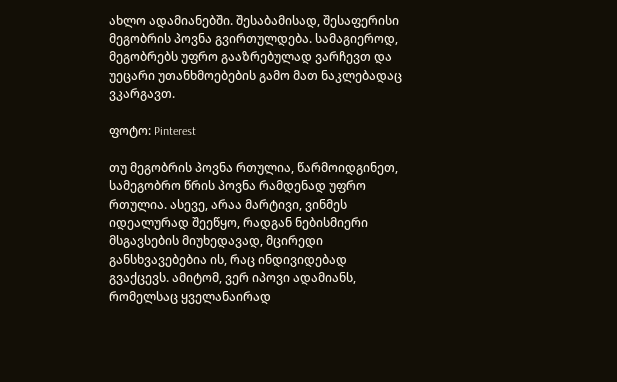ახლო ადამიანებში. შესაბამისად, შესაფერისი მეგობრის პოვნა გვირთულდება. სამაგიეროდ, მეგობრებს უფრო გააზრებულად ვარჩევთ და უეცარი უთანხმოებების გამო მათ ნაკლებადაც ვკარგავთ.

ფოტო: Pinterest

თუ მეგობრის პოვნა რთულია, წარმოიდგინეთ, სამეგობრო წრის პოვნა რამდენად უფრო რთულია. ასევე, არაა მარტივი, ვინმეს იდეალურად შეეწყო, რადგან ნებისმიერი მსგავსების მიუხედავად, მცირედი განსხვავებებია ის, რაც ინდივიდებად გვაქცევს. ამიტომ, ვერ იპოვი ადამიანს, რომელსაც ყველანაირად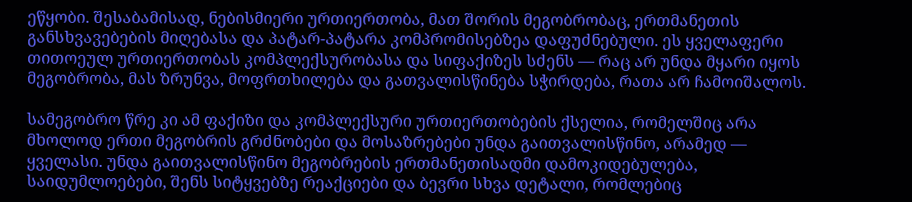ეწყობი. შესაბამისად, ნებისმიერი ურთიერთობა, მათ შორის მეგობრობაც, ერთმანეთის განსხვავებების მიღებასა და პატარ-პატარა კომპრომისებზეა დაფუძნებული. ეს ყველაფერი თითოეულ ურთიერთობას კომპლექსურობასა და სიფაქიზეს სძენს — რაც არ უნდა მყარი იყოს მეგობრობა, მას ზრუნვა, მოფრთხილება და გათვალისწინება სჭირდება, რათა არ ჩამოიშალოს.

სამეგობრო წრე კი ამ ფაქიზი და კომპლექსური ურთიერთობების ქსელია, რომელშიც არა მხოლოდ ერთი მეგობრის გრძნობები და მოსაზრებები უნდა გაითვალისწინო, არამედ — ყველასი. უნდა გაითვალისწინო მეგობრების ერთმანეთისადმი დამოკიდებულება, საიდუმლოებები, შენს სიტყვებზე რეაქციები და ბევრი სხვა დეტალი, რომლებიც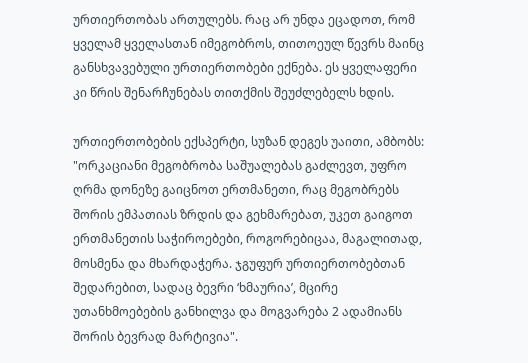ურთიერთობას ართულებს. რაც არ უნდა ეცადოთ, რომ ყველამ ყველასთან იმეგობროს, თითოეულ წევრს მაინც განსხვავებული ურთიერთობები ექნება. ეს ყველაფერი კი წრის შენარჩუნებას თითქმის შეუძლებელს ხდის.

ურთიერთობების ექსპერტი, სუზან დეგეს უაითი, ამბობს: "ორკაციანი მეგობრობა საშუალებას გაძლევთ, უფრო ღრმა დონეზე გაიცნოთ ერთმანეთი, რაც მეგობრებს შორის ემპათიას ზრდის და გეხმარებათ, უკეთ გაიგოთ ერთმანეთის საჭიროებები, როგორებიცაა, მაგალითად, მოსმენა და მხარდაჭერა. ჯგუფურ ურთიერთობებთან შედარებით, სადაც ბევრი ‘ხმაურია’, მცირე უთანხმოებების განხილვა და მოგვარება 2 ადამიანს შორის ბევრად მარტივია".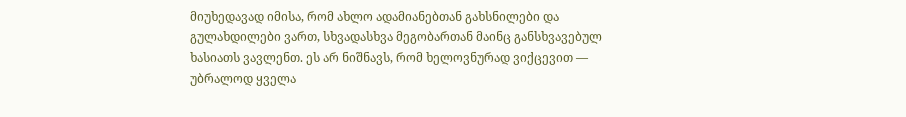მიუხედავად იმისა, რომ ახლო ადამიანებთან გახსნილები და გულახდილები ვართ, სხვადასხვა მეგობართან მაინც განსხვავებულ ხასიათს ვავლენთ. ეს არ ნიშნავს, რომ ხელოვნურად ვიქცევით — უბრალოდ ყველა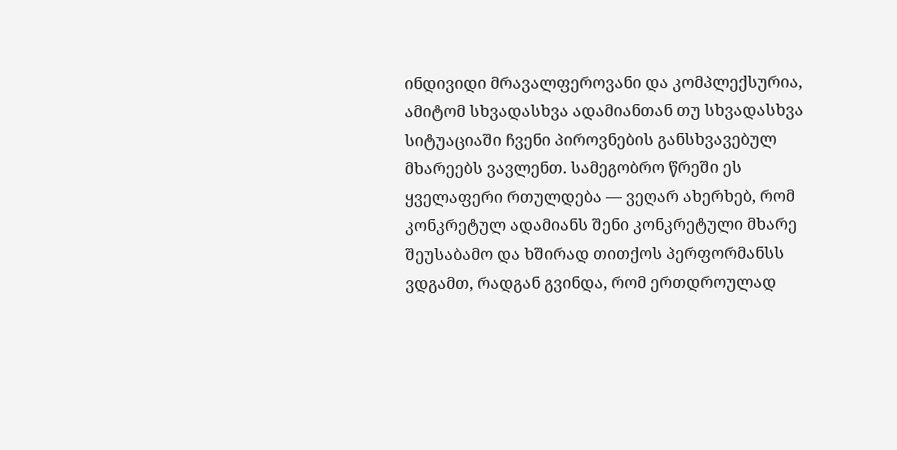ინდივიდი მრავალფეროვანი და კომპლექსურია, ამიტომ სხვადასხვა ადამიანთან თუ სხვადასხვა სიტუაციაში ჩვენი პიროვნების განსხვავებულ მხარეებს ვავლენთ. სამეგობრო წრეში ეს ყველაფერი რთულდება — ვეღარ ახერხებ, რომ კონკრეტულ ადამიანს შენი კონკრეტული მხარე შეუსაბამო და ხშირად თითქოს პერფორმანსს ვდგამთ, რადგან გვინდა, რომ ერთდროულად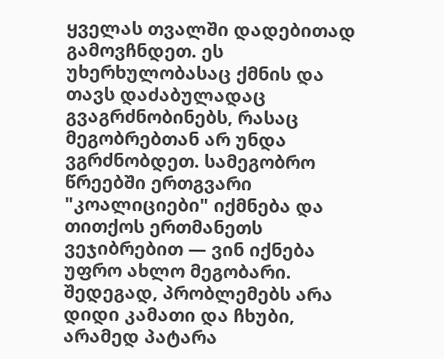ყველას თვალში დადებითად გამოვჩნდეთ. ეს უხერხულობასაც ქმნის და თავს დაძაბულადაც გვაგრძნობინებს, რასაც მეგობრებთან არ უნდა ვგრძნობდეთ. სამეგობრო წრეებში ერთგვარი "კოალიციები" იქმნება და თითქოს ერთმანეთს ვეჯიბრებით — ვინ იქნება უფრო ახლო მეგობარი. შედეგად, პრობლემებს არა დიდი კამათი და ჩხუბი, არამედ პატარა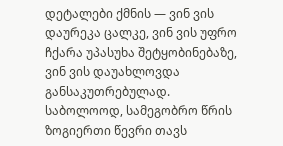დეტალები ქმნის — ვინ ვის დაურეკა ცალკე, ვინ ვის უფრო ჩქარა უპასუხა შეტყობინებაზე, ვინ ვის დაუახლოვდა განსაკუთრებულად. საბოლოოდ, სამეგობრო წრის ზოგიერთი წევრი თავს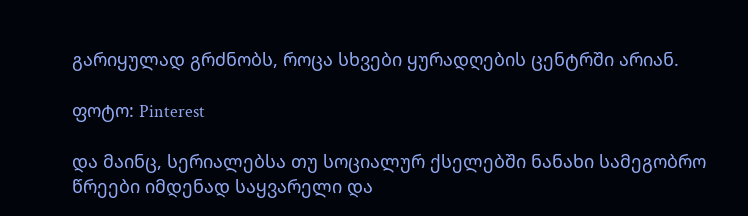გარიყულად გრძნობს, როცა სხვები ყურადღების ცენტრში არიან.

ფოტო: Pinterest

და მაინც, სერიალებსა თუ სოციალურ ქსელებში ნანახი სამეგობრო წრეები იმდენად საყვარელი და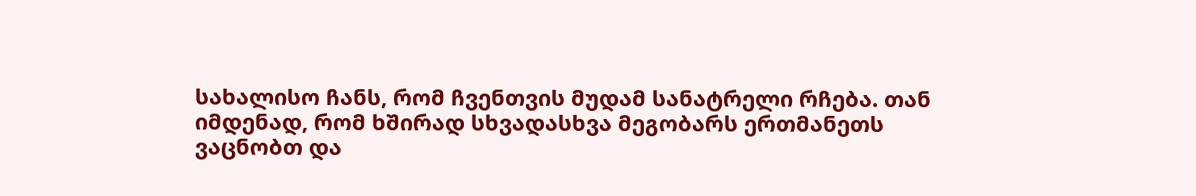სახალისო ჩანს, რომ ჩვენთვის მუდამ სანატრელი რჩება. თან იმდენად, რომ ხშირად სხვადასხვა მეგობარს ერთმანეთს ვაცნობთ და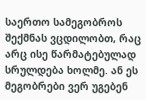საერთო სამეგობროს შექმნას ვცდილობთ, რაც არც ისე წარმატებულად სრულდება ხოლმე. ან ეს მეგობრები ვერ უგებენ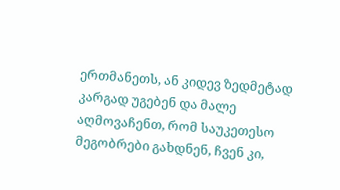ერთმანეთს, ან კიდევ ზედმეტად კარგად უგებენ და მალე აღმოვაჩენთ, რომ საუკეთესო მეგობრები გახდნენ, ჩვენ კი,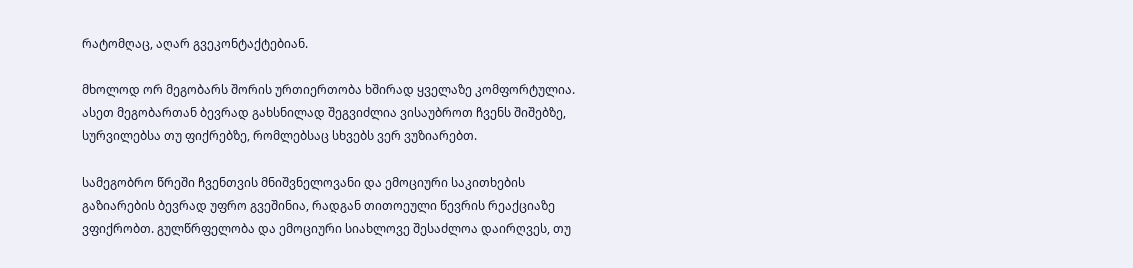რატომღაც, აღარ გვეკონტაქტებიან.

მხოლოდ ორ მეგობარს შორის ურთიერთობა ხშირად ყველაზე კომფორტულია. ასეთ მეგობართან ბევრად გახსნილად შეგვიძლია ვისაუბროთ ჩვენს შიშებზე, სურვილებსა თუ ფიქრებზე, რომლებსაც სხვებს ვერ ვუზიარებთ.

სამეგობრო წრეში ჩვენთვის მნიშვნელოვანი და ემოციური საკითხების გაზიარების ბევრად უფრო გვეშინია, რადგან თითოეული წევრის რეაქციაზე ვფიქრობთ. გულწრფელობა და ემოციური სიახლოვე შესაძლოა დაირღვეს, თუ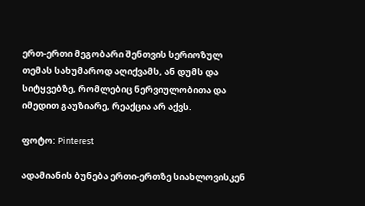ერთ-ერთი მეგობარი შენთვის სერიოზულ თემას სახუმაროდ აღიქვამს, ან დუმს და სიტყვებზე, რომლებიც ნერვიულობითა და იმედით გაუზიარე, რეაქცია არ აქვს.

ფოტო: Pinterest

ადამიანის ბუნება ერთი-ერთზე სიახლოვისკენ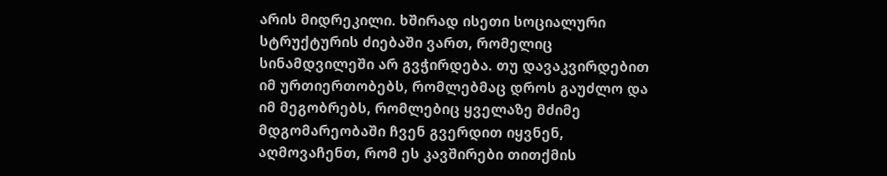არის მიდრეკილი. ხშირად ისეთი სოციალური სტრუქტურის ძიებაში ვართ, რომელიც სინამდვილეში არ გვჭირდება. თუ დავაკვირდებით იმ ურთიერთობებს, რომლებმაც დროს გაუძლო და იმ მეგობრებს, რომლებიც ყველაზე მძიმე მდგომარეობაში ჩვენ გვერდით იყვნენ, აღმოვაჩენთ, რომ ეს კავშირები თითქმის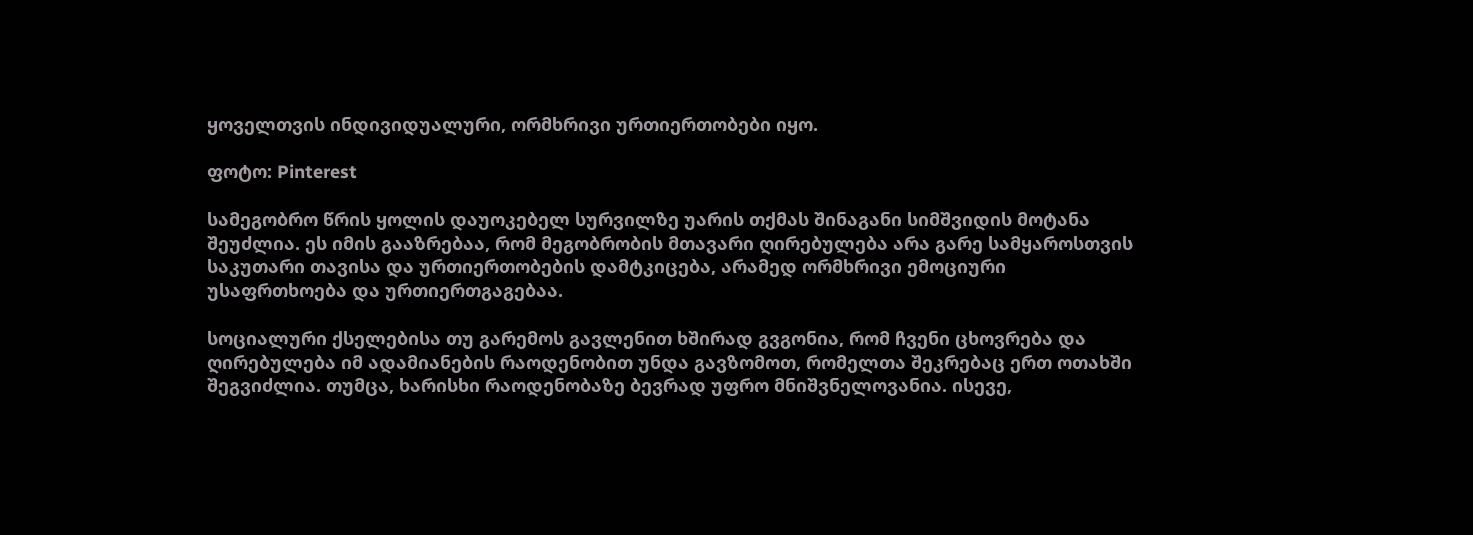ყოველთვის ინდივიდუალური, ორმხრივი ურთიერთობები იყო.

ფოტო: Pinterest

სამეგობრო წრის ყოლის დაუოკებელ სურვილზე უარის თქმას შინაგანი სიმშვიდის მოტანა შეუძლია. ეს იმის გააზრებაა, რომ მეგობრობის მთავარი ღირებულება არა გარე სამყაროსთვის საკუთარი თავისა და ურთიერთობების დამტკიცება, არამედ ორმხრივი ემოციური უსაფრთხოება და ურთიერთგაგებაა.

სოციალური ქსელებისა თუ გარემოს გავლენით ხშირად გვგონია, რომ ჩვენი ცხოვრება და ღირებულება იმ ადამიანების რაოდენობით უნდა გავზომოთ, რომელთა შეკრებაც ერთ ოთახში შეგვიძლია. თუმცა, ხარისხი რაოდენობაზე ბევრად უფრო მნიშვნელოვანია. ისევე,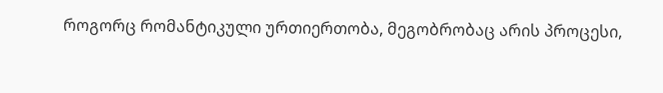როგორც რომანტიკული ურთიერთობა, მეგობრობაც არის პროცესი,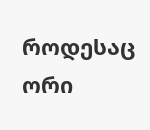როდესაც ორი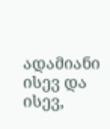ადამიანი ისევ და ისევ,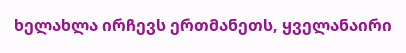ხელახლა ირჩევს ერთმანეთს, ყველანაირი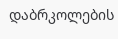დაბრკოლების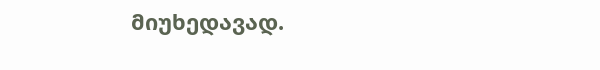მიუხედავად.